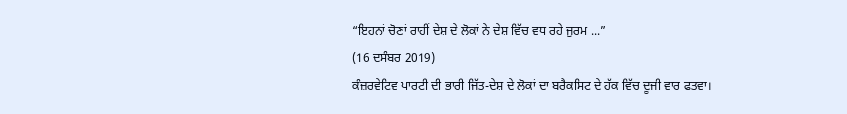“ਇਹਨਾਂ ਚੋਣਾਂ ਰਾਹੀਂ ਦੇਸ਼ ਦੇ ਲੋਕਾਂ ਨੇ ਦੇਸ਼ ਵਿੱਚ ਵਧ ਰਹੇ ਜੁਰਮ ...”
(16 ਦਸੰਬਰ 2019)
ਕੰਜ਼ਰਵੇਟਿਵ ਪਾਰਟੀ ਦੀ ਭਾਰੀ ਜਿੱਤ-ਦੇਸ਼ ਦੇ ਲੋਕਾਂ ਦਾ ਬਰੈਕਸਿਟ ਦੇ ਹੱਕ ਵਿੱਚ ਦੂਜੀ ਵਾਰ ਫਤਵਾ।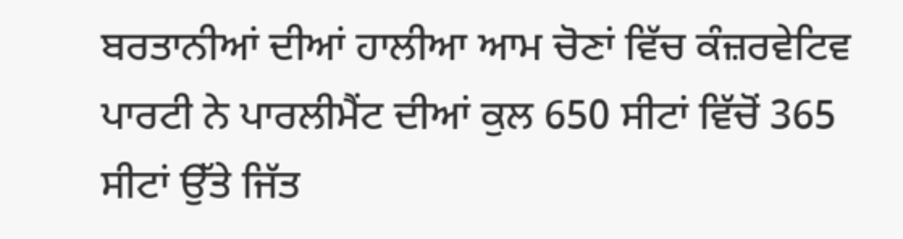ਬਰਤਾਨੀਆਂ ਦੀਆਂ ਹਾਲੀਆ ਆਮ ਚੋਣਾਂ ਵਿੱਚ ਕੰਜ਼ਰਵੇਟਿਵ ਪਾਰਟੀ ਨੇ ਪਾਰਲੀਮੈਂਟ ਦੀਆਂ ਕੁਲ 650 ਸੀਟਾਂ ਵਿੱਚੋਂ 365 ਸੀਟਾਂ ਉੱਤੇ ਜਿੱਤ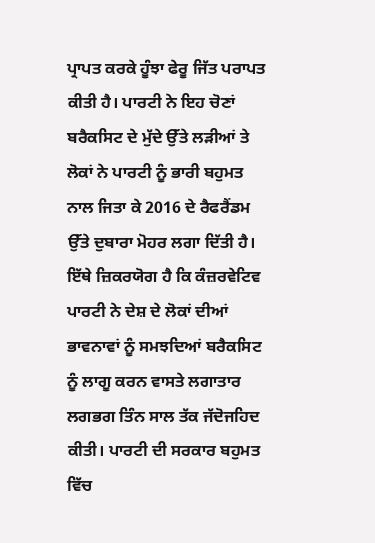ਪ੍ਰਾਪਤ ਕਰਕੇ ਹੂੰਝਾ ਫੇਰੂ ਜਿੱਤ ਪਰਾਪਤ ਕੀਤੀ ਹੈ। ਪਾਰਟੀ ਨੇ ਇਹ ਚੋਣਾਂ ਬਰੈਕਸਿਟ ਦੇ ਮੁੱਦੇ ਉੱਤੇ ਲੜੀਆਂ ਤੇ ਲੋਕਾਂ ਨੇ ਪਾਰਟੀ ਨੂੰ ਭਾਰੀ ਬਹੁਮਤ ਨਾਲ ਜਿਤਾ ਕੇ 2016 ਦੇ ਰੈਫਰੈਂਡਮ ਉੱਤੇ ਦੁਬਾਰਾ ਮੋਹਰ ਲਗਾ ਦਿੱਤੀ ਹੈ।
ਇੱਥੇ ਜ਼ਿਕਰਯੋਗ ਹੈ ਕਿ ਕੰਜ਼ਰਵੇਟਿਵ ਪਾਰਟੀ ਨੇ ਦੇਸ਼ ਦੇ ਲੋਕਾਂ ਦੀਆਂ ਭਾਵਨਾਵਾਂ ਨੂੰ ਸਮਝਦਿਆਂ ਬਰੈਕਸਿਟ ਨੂੰ ਲਾਗੂ ਕਰਨ ਵਾਸਤੇ ਲਗਾਤਾਰ ਲਗਭਗ ਤਿੰਨ ਸਾਲ ਤੱਕ ਜੱਦੋਜਹਿਦ ਕੀਤੀ। ਪਾਰਟੀ ਦੀ ਸਰਕਾਰ ਬਹੁਮਤ ਵਿੱਚ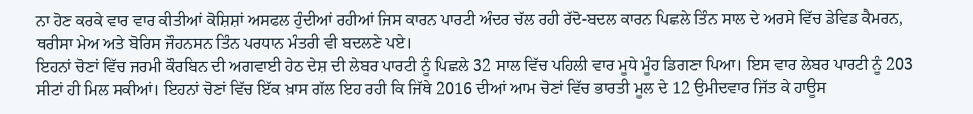ਨਾ ਹੋਣ ਕਰਕੇ ਵਾਰ ਵਾਰ ਕੀਤੀਆਂ ਕੋਸ਼ਿਸ਼ਾਂ ਅਸਫਲ ਹੁੰਦੀਆਂ ਰਹੀਆਂ ਜਿਸ ਕਾਰਨ ਪਾਰਟੀ ਅੰਦਰ ਚੱਲ ਰਹੀ ਰੱਦੋ-ਬਦਲ ਕਾਰਨ ਪਿਛਲੇ ਤਿੰਨ ਸਾਲ ਦੇ ਅਰਸੇ ਵਿੱਚ ਡੇਵਿਡ ਕੈਮਰਨ, ਥਰੀਸਾ ਮੇਅ ਅਤੇ ਬੋਰਿਸ ਜੌਹਨਸਨ ਤਿੰਨ ਪਰਧਾਨ ਮੰਤਰੀ ਵੀ ਬਦਲਣੇ ਪਏ।
ਇਹਨਾਂ ਚੋਣਾਂ ਵਿੱਚ ਜਰਮੀ ਕੌਰਬਿਨ ਦੀ ਅਗਵਾਈ ਹੇਠ ਦੇਸ਼ ਦੀ ਲੇਬਰ ਪਾਰਟੀ ਨੂੰ ਪਿਛਲੇ 32 ਸਾਲ ਵਿੱਚ ਪਹਿਲੀ ਵਾਰ ਮੂਧੇ ਮੂੰਹ ਡਿਗਣਾ ਪਿਆ। ਇਸ ਵਾਰ ਲੇਬਰ ਪਾਰਟੀ ਨੂੰ 203 ਸੀਟਾਂ ਹੀ ਮਿਲ ਸਕੀਆਂ। ਇਹਨਾਂ ਚੋਣਾਂ ਵਿੱਚ ਇੱਕ ਖ਼ਾਸ ਗੱਲ ਇਹ ਰਹੀ ਕਿ ਜਿੱਥੇ 2016 ਦੀਆਂ ਆਮ ਚੋਣਾਂ ਵਿੱਚ ਭਾਰਤੀ ਮੂਲ ਦੇ 12 ਉਮੀਦਵਾਰ ਜਿੱਤ ਕੇ ਹਾਊਸ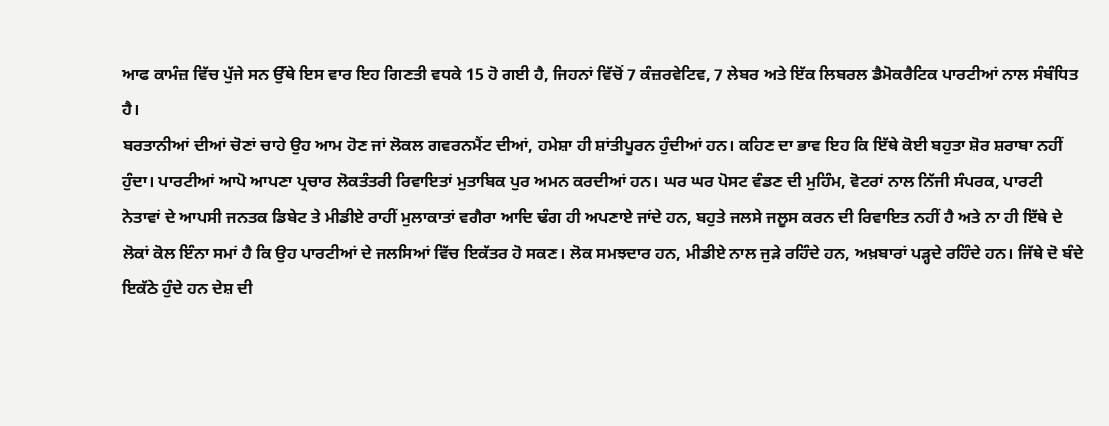ਆਫ ਕਾਮੰਜ਼ ਵਿੱਚ ਪੁੱਜੇ ਸਨ ਉੱਥੇ ਇਸ ਵਾਰ ਇਹ ਗਿਣਤੀ ਵਧਕੇ 15 ਹੋ ਗਈ ਹੈ, ਜਿਹਨਾਂ ਵਿੱਚੋਂ 7 ਕੰਜ਼ਰਵੇਟਿਵ, 7 ਲੇਬਰ ਅਤੇ ਇੱਕ ਲਿਬਰਲ ਡੈਮੋਕਰੈਟਿਕ ਪਾਰਟੀਆਂ ਨਾਲ ਸੰਬੰਧਿਤ ਹੈ।
ਬਰਤਾਨੀਆਂ ਦੀਆਂ ਚੋਣਾਂ ਚਾਹੇ ਉਹ ਆਮ ਹੋਣ ਜਾਂ ਲੋਕਲ ਗਵਰਨਮੈਂਟ ਦੀਆਂ, ਹਮੇਸ਼ਾ ਹੀ ਸ਼ਾਂਤੀਪੂਰਨ ਹੁੰਦੀਆਂ ਹਨ। ਕਹਿਣ ਦਾ ਭਾਵ ਇਹ ਕਿ ਇੱਥੇ ਕੋਈ ਬਹੁਤਾ ਸ਼ੋਰ ਸ਼ਰਾਬਾ ਨਹੀਂ ਹੁੰਦਾ। ਪਾਰਟੀਆਂ ਆਪੋ ਆਪਣਾ ਪ੍ਰਚਾਰ ਲੋਕਤੰਤਰੀ ਰਿਵਾਇਤਾਂ ਮੁਤਾਬਿਕ ਪੁਰ ਅਮਨ ਕਰਦੀਆਂ ਹਨ। ਘਰ ਘਰ ਪੋਸਟ ਵੰਡਣ ਦੀ ਮੁਹਿੰਮ, ਵੋਟਰਾਂ ਨਾਲ ਨਿੱਜੀ ਸੰਪਰਕ, ਪਾਰਟੀ ਨੇਤਾਵਾਂ ਦੇ ਆਪਸੀ ਜਨਤਕ ਡਿਬੇਟ ਤੇ ਮੀਡੀਏ ਰਾਹੀਂ ਮੁਲਾਕਾਤਾਂ ਵਗੈਰਾ ਆਦਿ ਢੰਗ ਹੀ ਅਪਣਾਏ ਜਾਂਦੇ ਹਨ, ਬਹੁਤੇ ਜਲਸੇ ਜਲੂਸ ਕਰਨ ਦੀ ਰਿਵਾਇਤ ਨਹੀਂ ਹੈ ਅਤੇ ਨਾ ਹੀ ਇੱਥੇ ਦੇ ਲੋਕਾਂ ਕੋਲ ਇੰਨਾ ਸਮਾਂ ਹੈ ਕਿ ਉਹ ਪਾਰਟੀਆਂ ਦੇ ਜਲਸਿਆਂ ਵਿੱਚ ਇਕੱਤਰ ਹੋ ਸਕਣ। ਲੋਕ ਸਮਝਦਾਰ ਹਨ, ਮੀਡੀਏ ਨਾਲ ਜੁੜੇ ਰਹਿੰਦੇ ਹਨ, ਅਖ਼ਬਾਰਾਂ ਪੜ੍ਹਦੇ ਰਹਿੰਦੇ ਹਨ। ਜਿੱਥੇ ਦੋ ਬੰਦੇ ਇਕੱਠੇ ਹੁੰਦੇ ਹਨ ਦੇਸ਼ ਦੀ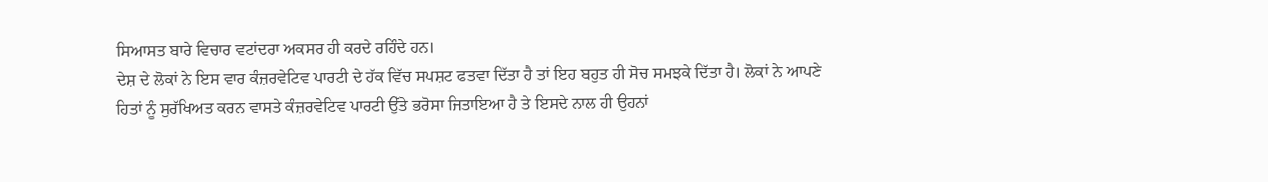ਸਿਆਸਤ ਬਾਰੇ ਵਿਚਾਰ ਵਟਾਂਦਰਾ ਅਕਸਰ ਹੀ ਕਰਦੇ ਰਹਿੰਦੇ ਹਨ।
ਦੇਸ਼ ਦੇ ਲੋਕਾਂ ਨੇ ਇਸ ਵਾਰ ਕੰਜ਼ਰਵੇਟਿਵ ਪਾਰਟੀ ਦੇ ਹੱਕ ਵਿੱਚ ਸਪਸ਼ਟ ਫਤਵਾ ਦਿੱਤਾ ਹੈ ਤਾਂ ਇਹ ਬਹੁਤ ਹੀ ਸੋਚ ਸਮਝਕੇ ਦਿੱਤਾ ਹੈ। ਲੋਕਾਂ ਨੇ ਆਪਣੇ ਹਿਤਾਂ ਨੂੰ ਸੁਰੱਖਿਅਤ ਕਰਨ ਵਾਸਤੇ ਕੰਜ਼ਰਵੇਟਿਵ ਪਾਰਟੀ ਉੱਤੇ ਭਰੋਸਾ ਜਿਤਾਇਆ ਹੈ ਤੇ ਇਸਦੇ ਨਾਲ ਹੀ ਉਹਨਾਂ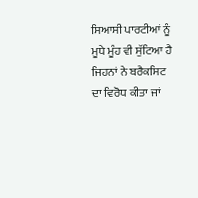ਸਿਆਸੀ ਪਾਰਟੀਆਂ ਨੂੰ ਮੂਧੇ ਮੂੰਹ ਵੀ ਸੁੱਟਿਆ ਹੈ ਜਿਹਨਾਂ ਨੇ ਬਰੈਕਸਿਟ ਦਾ ਵਿਰੋਧ ਕੀਤਾ ਜਾਂ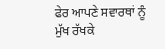ਫੇਰ ਆਪਣੇ ਸਵਾਰਥਾਂ ਨੂੰ ਮੁੱਖ ਰੱਖਕੇ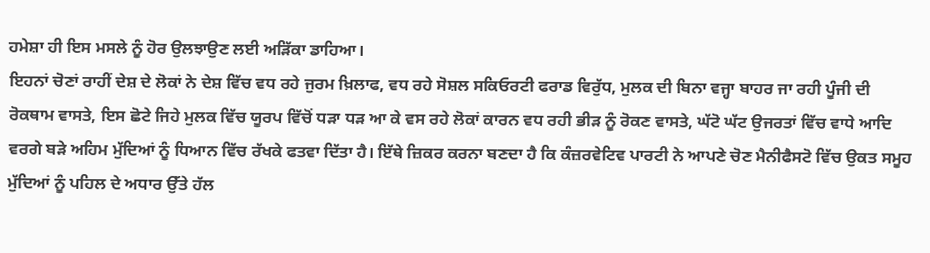ਹਮੇਸ਼ਾ ਹੀ ਇਸ ਮਸਲੇ ਨੂੰ ਹੋਰ ਉਲਝਾਉਣ ਲਈ ਅੜਿੱਕਾ ਡਾਹਿਆ।
ਇਹਨਾਂ ਚੋਣਾਂ ਰਾਹੀਂ ਦੇਸ਼ ਦੇ ਲੋਕਾਂ ਨੇ ਦੇਸ਼ ਵਿੱਚ ਵਧ ਰਹੇ ਜੁਰਮ ਖ਼ਿਲਾਫ, ਵਧ ਰਹੇ ਸੋਸ਼ਲ ਸਕਿਓਰਟੀ ਫਰਾਡ ਵਿਰੁੱਧ, ਮੁਲਕ ਦੀ ਬਿਨਾ ਵਜ੍ਹਾ ਬਾਹਰ ਜਾ ਰਹੀ ਪੂੰਜੀ ਦੀ ਰੋਕਥਾਮ ਵਾਸਤੇ, ਇਸ ਛੋਟੇ ਜਿਹੇ ਮੁਲਕ ਵਿੱਚ ਯੂਰਪ ਵਿੱਚੋਂ ਧੜਾ ਧੜ ਆ ਕੇ ਵਸ ਰਹੇ ਲੋਕਾਂ ਕਾਰਨ ਵਧ ਰਹੀ ਭੀੜ ਨੂੰ ਰੋਕਣ ਵਾਸਤੇ, ਘੱਟੋ ਘੱਟ ਉਜਰਤਾਂ ਵਿੱਚ ਵਾਧੇ ਆਦਿ ਵਰਗੇ ਬੜੇ ਅਹਿਮ ਮੁੱਦਿਆਂ ਨੂੰ ਧਿਆਨ ਵਿੱਚ ਰੱਖਕੇ ਫਤਵਾ ਦਿੱਤਾ ਹੈ। ਇੱਥੇ ਜ਼ਿਕਰ ਕਰਨਾ ਬਣਦਾ ਹੈ ਕਿ ਕੰਜ਼ਰਵੇਟਿਵ ਪਾਰਟੀ ਨੇ ਆਪਣੇ ਚੋਣ ਮੈਨੀਫੈਸਟੋ ਵਿੱਚ ਉਕਤ ਸਮੂਹ ਮੁੱਦਿਆਂ ਨੂੰ ਪਹਿਲ ਦੇ ਅਧਾਰ ਉੱਤੇ ਹੱਲ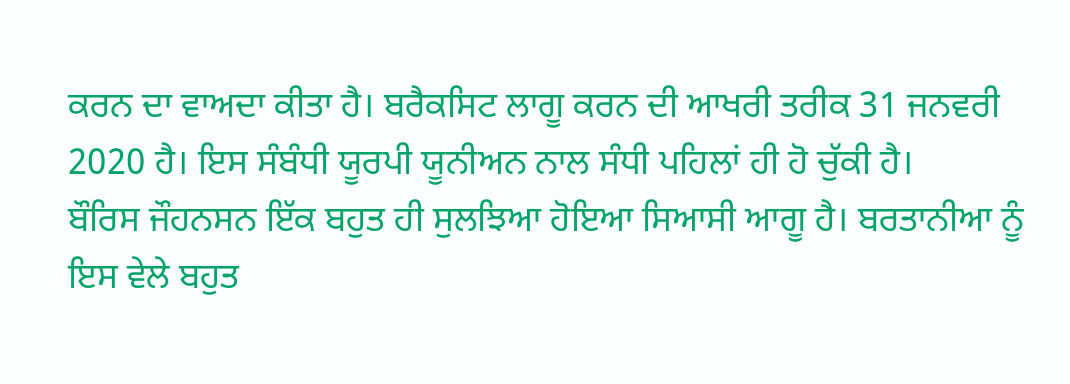ਕਰਨ ਦਾ ਵਾਅਦਾ ਕੀਤਾ ਹੈ। ਬਰੈਕਸਿਟ ਲਾਗੂ ਕਰਨ ਦੀ ਆਖਰੀ ਤਰੀਕ 31 ਜਨਵਰੀ 2020 ਹੈ। ਇਸ ਸੰਬੰਧੀ ਯੂਰਪੀ ਯੂਨੀਅਨ ਨਾਲ ਸੰਧੀ ਪਹਿਲਾਂ ਹੀ ਹੋ ਚੁੱਕੀ ਹੈ।
ਬੌਰਿਸ ਜੌਹਨਸਨ ਇੱਕ ਬਹੁਤ ਹੀ ਸੁਲਝਿਆ ਹੋਇਆ ਸਿਆਸੀ ਆਗੂ ਹੈ। ਬਰਤਾਨੀਆ ਨੂੰ ਇਸ ਵੇਲੇ ਬਹੁਤ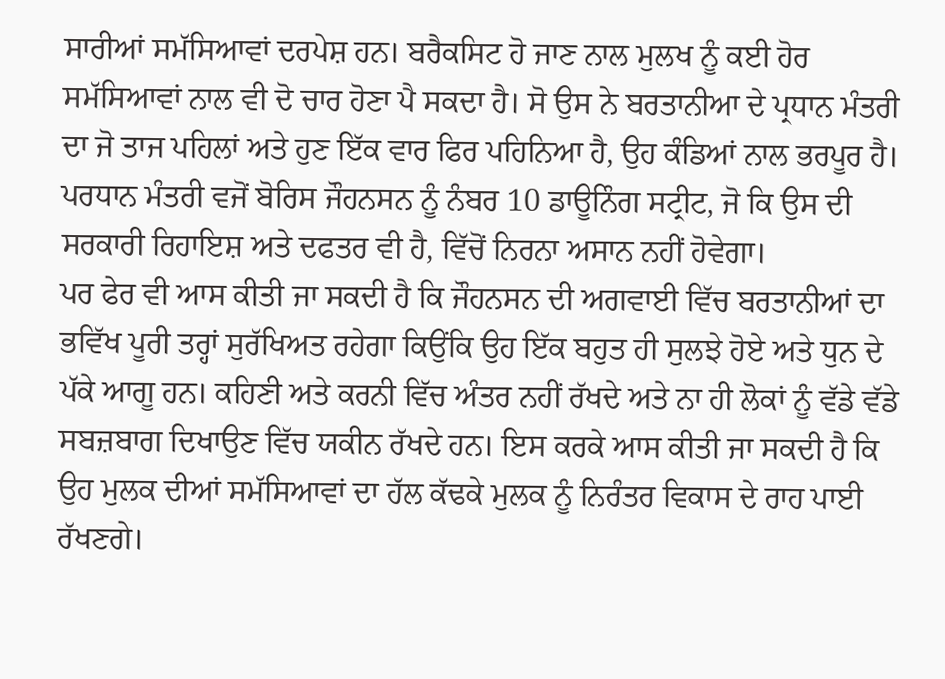ਸਾਰੀਆਂ ਸਮੱਸਿਆਵਾਂ ਦਰਪੇਸ਼ ਹਨ। ਬਰੈਕਸਿਟ ਹੋ ਜਾਣ ਨਾਲ ਮੁਲਖ ਨੂੰ ਕਈ ਹੋਰ ਸਮੱਸਿਆਵਾਂ ਨਾਲ ਵੀ ਦੋ ਚਾਰ ਹੋਣਾ ਪੈ ਸਕਦਾ ਹੈ। ਸੋ ਉਸ ਨੇ ਬਰਤਾਨੀਆ ਦੇ ਪ੍ਰਧਾਨ ਮੰਤਰੀ ਦਾ ਜੋ ਤਾਜ ਪਹਿਲਾਂ ਅਤੇ ਹੁਣ ਇੱਕ ਵਾਰ ਫਿਰ ਪਹਿਨਿਆ ਹੈ, ਉਹ ਕੰਡਿਆਂ ਨਾਲ ਭਰਪੂਰ ਹੈ। ਪਰਧਾਨ ਮੰਤਰੀ ਵਜੋਂ ਬੋਰਿਸ ਜੌਹਨਸਨ ਨੂੰ ਨੰਬਰ 10 ਡਾਊਨਿੰਗ ਸਟ੍ਰੀਟ, ਜੋ ਕਿ ਉਸ ਦੀ ਸਰਕਾਰੀ ਰਿਹਾਇਸ਼ ਅਤੇ ਦਫਤਰ ਵੀ ਹੈ, ਵਿੱਚੋਂ ਨਿਰਨਾ ਅਸਾਨ ਨਹੀਂ ਹੋਵੇਗਾ।
ਪਰ ਫੇਰ ਵੀ ਆਸ ਕੀਤੀ ਜਾ ਸਕਦੀ ਹੈ ਕਿ ਜੌਹਨਸਨ ਦੀ ਅਗਵਾਈ ਵਿੱਚ ਬਰਤਾਨੀਆਂ ਦਾ ਭਵਿੱਖ ਪੂਰੀ ਤਰ੍ਹਾਂ ਸੁਰੱਖਿਅਤ ਰਹੇਗਾ ਕਿਉਂਕਿ ਉਹ ਇੱਕ ਬਹੁਤ ਹੀ ਸੁਲਝੇ ਹੋਏ ਅਤੇ ਧੁਨ ਦੇ ਪੱਕੇ ਆਗੂ ਹਨ। ਕਹਿਣੀ ਅਤੇ ਕਰਨੀ ਵਿੱਚ ਅੰਤਰ ਨਹੀਂ ਰੱਖਦੇ ਅਤੇ ਨਾ ਹੀ ਲੋਕਾਂ ਨੂੰ ਵੱਡੇ ਵੱਡੇ ਸਬਜ਼ਬਾਗ ਦਿਖਾਉਣ ਵਿੱਚ ਯਕੀਨ ਰੱਖਦੇ ਹਨ। ਇਸ ਕਰਕੇ ਆਸ ਕੀਤੀ ਜਾ ਸਕਦੀ ਹੈ ਕਿ ਉਹ ਮੁਲਕ ਦੀਆਂ ਸਮੱਸਿਆਵਾਂ ਦਾ ਹੱਲ ਕੱਢਕੇ ਮੁਲਕ ਨੂੰ ਨਿਰੰਤਰ ਵਿਕਾਸ ਦੇ ਰਾਹ ਪਾਈ ਰੱਖਣਗੇ।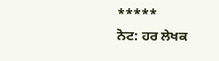*****
ਨੋਟ: ਹਰ ਲੇਖਕ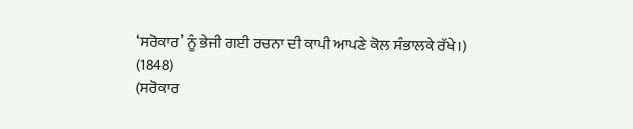‘ਸਰੋਕਾਰ’ ਨੂੰ ਭੇਜੀ ਗਈ ਰਚਨਾ ਦੀ ਕਾਪੀ ਆਪਣੇ ਕੋਲ ਸੰਭਾਲਕੇ ਰੱਖੇ।)
(1848)
(ਸਰੋਕਾਰ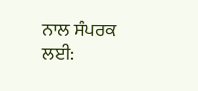ਨਾਲ ਸੰਪਰਕ ਲਈ: